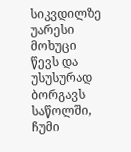სიკვდილზე უარესი
მოხუცი წევს და უსუსურად ბორგავს საწოლში, ჩუმი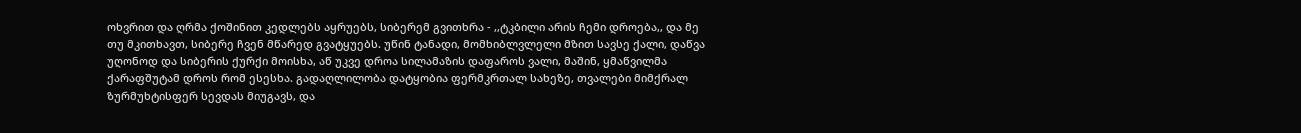ოხვრით და ღრმა ქოშინით კედლებს აყრუებს, სიბერემ გვითხრა - ,,ტკბილი არის ჩემი დროება,, და მე თუ მკითხავთ, სიბერე ჩვენ მწარედ გვატყუებს. უწინ ტანადი, მომხიბლვლელი მზით სავსე ქალი, დაწვა უღონოდ და სიბერის ქურქი მოისხა, აწ უკვე დროა სილამაზის დაფაროს ვალი, მაშინ, ყმაწვილმა ქარაფშუტამ დროს რომ ესესხა. გადაღლილობა დატყობია ფერმკრთალ სახეზე, თვალები მიმქრალ ზურმუხტისფერ სევდას მიუგავს, და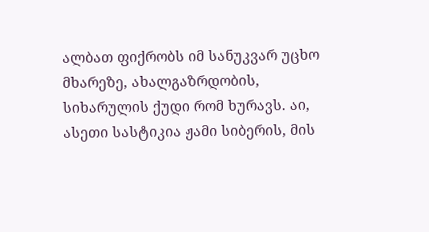ალბათ ფიქრობს იმ სანუკვარ უცხო მხარეზე, ახალგაზრდობის, სიხარულის ქუდი რომ ხურავს. აი, ასეთი სასტიკია ჟამი სიბერის, მის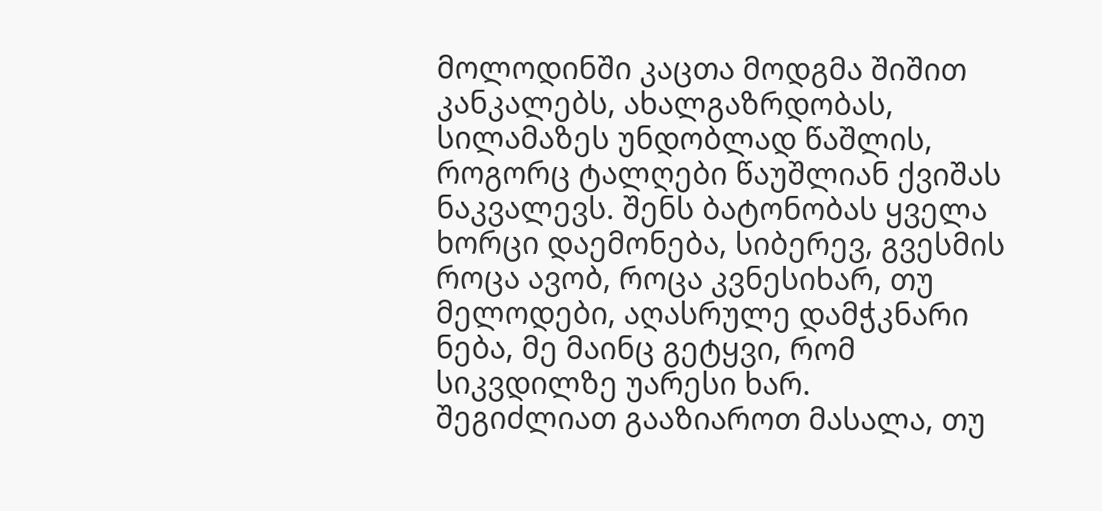მოლოდინში კაცთა მოდგმა შიშით კანკალებს, ახალგაზრდობას, სილამაზეს უნდობლად წაშლის, როგორც ტალღები წაუშლიან ქვიშას ნაკვალევს. შენს ბატონობას ყველა ხორცი დაემონება, სიბერევ, გვესმის როცა ავობ, როცა კვნესიხარ, თუ მელოდები, აღასრულე დამჭკნარი ნება, მე მაინც გეტყვი, რომ სიკვდილზე უარესი ხარ.
შეგიძლიათ გააზიაროთ მასალა, თუ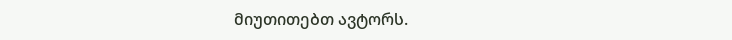მიუთითებთ ავტორს.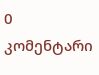0 კომენტარი